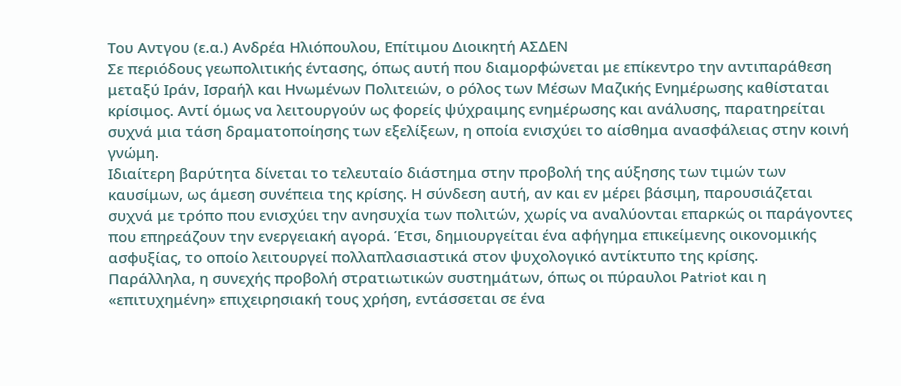Του Αντγου (ε.α.) Ανδρέα Ηλιόπουλου, Επίτιμου Διοικητή ΑΣΔΕΝ
Σε περιόδους γεωπολιτικής έντασης, όπως αυτή που διαμορφώνεται με επίκεντρο την αντιπαράθεση μεταξύ Ιράν, Ισραήλ και Ηνωμένων Πολιτειών, ο ρόλος των Μέσων Μαζικής Ενημέρωσης καθίσταται κρίσιμος. Αντί όμως να λειτουργούν ως φορείς ψύχραιμης ενημέρωσης και ανάλυσης, παρατηρείται συχνά μια τάση δραματοποίησης των εξελίξεων, η οποία ενισχύει το αίσθημα ανασφάλειας στην κοινή γνώμη.
Ιδιαίτερη βαρύτητα δίνεται το τελευταίο διάστημα στην προβολή της αύξησης των τιμών των καυσίμων, ως άμεση συνέπεια της κρίσης. Η σύνδεση αυτή, αν και εν μέρει βάσιμη, παρουσιάζεται συχνά με τρόπο που ενισχύει την ανησυχία των πολιτών, χωρίς να αναλύονται επαρκώς οι παράγοντες που επηρεάζουν την ενεργειακή αγορά. Έτσι, δημιουργείται ένα αφήγημα επικείμενης οικονομικής ασφυξίας, το οποίο λειτουργεί πολλαπλασιαστικά στον ψυχολογικό αντίκτυπο της κρίσης.
Παράλληλα, η συνεχής προβολή στρατιωτικών συστημάτων, όπως οι πύραυλοι Patriot και η «επιτυχημένη» επιχειρησιακή τους χρήση, εντάσσεται σε ένα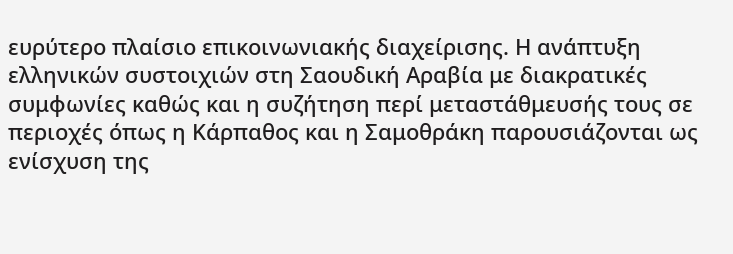ευρύτερο πλαίσιο επικοινωνιακής διαχείρισης. Η ανάπτυξη ελληνικών συστοιχιών στη Σαουδική Αραβία με διακρατικές συμφωνίες καθώς και η συζήτηση περί μεταστάθμευσής τους σε περιοχές όπως η Κάρπαθος και η Σαμοθράκη παρουσιάζονται ως ενίσχυση της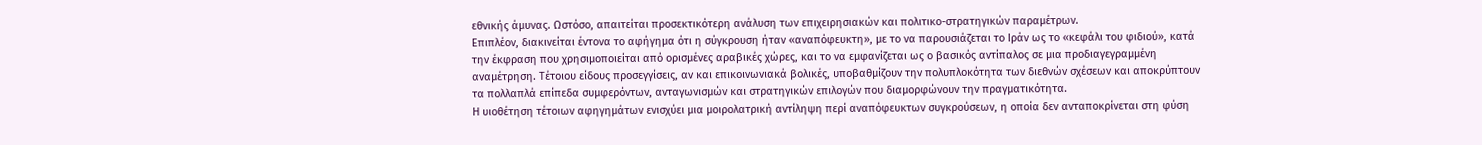εθνικής άμυνας. Ωστόσο, απαιτείται προσεκτικότερη ανάλυση των επιχειρησιακών και πολιτικο-στρατηγικών παραμέτρων.
Επιπλέον, διακινείται έντονα το αφήγημα ότι η σύγκρουση ήταν «αναπόφευκτη», με το να παρουσιάζεται το Ιράν ως το «κεφάλι του φιδιού», κατά την έκφραση που χρησιμοποιείται από ορισμένες αραβικές χώρες, και το να εμφανίζεται ως ο βασικός αντίπαλος σε μια προδιαγεγραμμένη αναμέτρηση. Τέτοιου είδους προσεγγίσεις, αν και επικοινωνιακά βολικές, υποβαθμίζουν την πολυπλοκότητα των διεθνών σχέσεων και αποκρύπτουν τα πολλαπλά επίπεδα συμφερόντων, ανταγωνισμών και στρατηγικών επιλογών που διαμορφώνουν την πραγματικότητα.
Η υιοθέτηση τέτοιων αφηγημάτων ενισχύει μια μοιρολατρική αντίληψη περί αναπόφευκτων συγκρούσεων, η οποία δεν ανταποκρίνεται στη φύση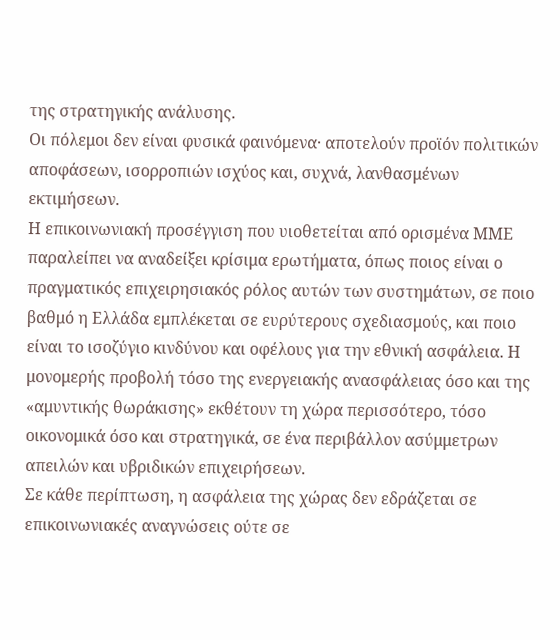της στρατηγικής ανάλυσης.
Οι πόλεμοι δεν είναι φυσικά φαινόμενα· αποτελούν προϊόν πολιτικών αποφάσεων, ισορροπιών ισχύος και, συχνά, λανθασμένων εκτιμήσεων.
Η επικοινωνιακή προσέγγιση που υιοθετείται από ορισμένα ΜΜΕ παραλείπει να αναδείξει κρίσιμα ερωτήματα, όπως ποιος είναι ο πραγματικός επιχειρησιακός ρόλος αυτών των συστημάτων, σε ποιο βαθμό η Ελλάδα εμπλέκεται σε ευρύτερους σχεδιασμούς, και ποιο είναι το ισοζύγιο κινδύνου και οφέλους για την εθνική ασφάλεια. Η μονομερής προβολή τόσο της ενεργειακής ανασφάλειας όσο και της «αμυντικής θωράκισης» εκθέτουν τη χώρα περισσότερο, τόσο οικονομικά όσο και στρατηγικά, σε ένα περιβάλλον ασύμμετρων απειλών και υβριδικών επιχειρήσεων.
Σε κάθε περίπτωση, η ασφάλεια της χώρας δεν εδράζεται σε επικοινωνιακές αναγνώσεις ούτε σε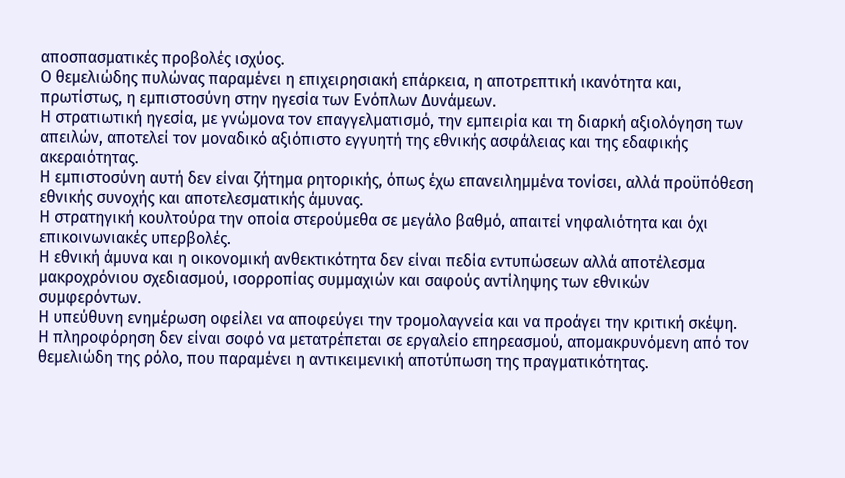αποσπασματικές προβολές ισχύος.
Ο θεμελιώδης πυλώνας παραμένει η επιχειρησιακή επάρκεια, η αποτρεπτική ικανότητα και, πρωτίστως, η εμπιστοσύνη στην ηγεσία των Ενόπλων Δυνάμεων.
Η στρατιωτική ηγεσία, με γνώμονα τον επαγγελματισμό, την εμπειρία και τη διαρκή αξιολόγηση των απειλών, αποτελεί τον μοναδικό αξιόπιστο εγγυητή της εθνικής ασφάλειας και της εδαφικής ακεραιότητας.
Η εμπιστοσύνη αυτή δεν είναι ζήτημα ρητορικής, όπως έχω επανειλημμένα τονίσει, αλλά προϋπόθεση εθνικής συνοχής και αποτελεσματικής άμυνας.
Η στρατηγική κουλτούρα την οποία στερούμεθα σε μεγάλο βαθμό, απαιτεί νηφαλιότητα και όχι επικοινωνιακές υπερβολές.
Η εθνική άμυνα και η οικονομική ανθεκτικότητα δεν είναι πεδία εντυπώσεων αλλά αποτέλεσμα μακροχρόνιου σχεδιασμού, ισορροπίας συμμαχιών και σαφούς αντίληψης των εθνικών συμφερόντων.
Η υπεύθυνη ενημέρωση οφείλει να αποφεύγει την τρομολαγνεία και να προάγει την κριτική σκέψη.
Η πληροφόρηση δεν είναι σοφό να μετατρέπεται σε εργαλείο επηρεασμού, απομακρυνόμενη από τον θεμελιώδη της ρόλο, που παραμένει η αντικειμενική αποτύπωση της πραγματικότητας.